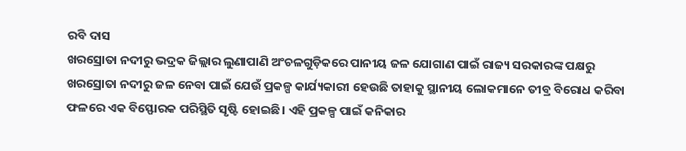ରବି ଦାସ
ଖରସ୍ରୋତା ନଦୀରୁ ଭଦ୍ରକ ଜିଲ୍ଲାର ଲୁଣାପାଣି ଅଂଚଳଗୁଡ଼ିକରେ ପାନୀୟ ଜଳ ଯୋଗାଣ ପାଇଁ ରାଜ୍ୟ ସରକାରଙ୍କ ପକ୍ଷରୁ ଖରସ୍ରୋତା ନଦୀରୁ ଜଳ ନେବା ପାଇଁ ଯେଉଁ ପ୍ରକଳ୍ପ କାର୍ଯ୍ୟକାରୀ ହେଉଛି ତାହାକୁ ସ୍ଥାନୀୟ ଲୋକମାନେ ତୀବ୍ର ବିରୋଧ କରିବା ଫଳରେ ଏକ ବିସ୍ଫୋରକ ପରିସ୍ଥିତି ସୃଷ୍ଟି ହୋଇଛି। ଏହି ପ୍ରକଳ୍ପ ପାଇଁ କନିକାର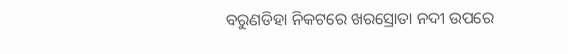ବରୁଣଡିହା ନିକଟରେ ଖରସ୍ରୋତା ନଦୀ ଉପରେ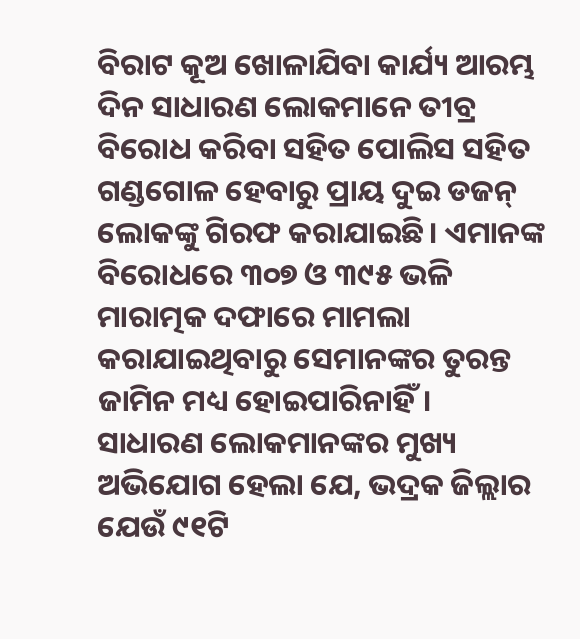ବିରାଟ କୂଅ ଖୋଳାଯିବା କାର୍ଯ୍ୟ ଆରମ୍ଭ ଦିନ ସାଧାରଣ ଲୋକମାନେ ତୀବ୍ର ବିରୋଧ କରିବା ସହିତ ପୋଲିସ ସହିତ ଗଣ୍ଡଗୋଳ ହେବାରୁ ପ୍ରାୟ ଦୁଇ ଡଜନ୍ ଲୋକଙ୍କୁ ଗିରଫ କରାଯାଇଛି। ଏମାନଙ୍କ ବିରୋଧରେ ୩୦୭ ଓ ୩୯୫ ଭଳି ମାରାତ୍ମକ ଦଫାରେ ମାମଲା କରାଯାଇଥିବାରୁ ସେମାନଙ୍କର ତୁରନ୍ତ ଜାମିନ ମଧ୍ୟ ହୋଇପାରିନାହିଁ।
ସାଧାରଣ ଲୋକମାନଙ୍କର ମୁଖ୍ୟ ଅଭିଯୋଗ ହେଲା ଯେ, ଭଦ୍ରକ ଜିଲ୍ଲାର ଯେଉଁ ୯୧ଟି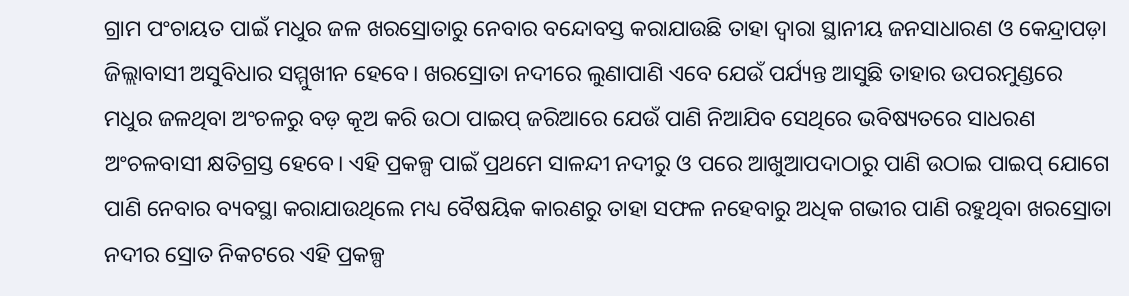ଗ୍ରାମ ପଂଚାୟତ ପାଇଁ ମଧୁର ଜଳ ଖରସ୍ରୋତାରୁ ନେବାର ବନ୍ଦୋବସ୍ତ କରାଯାଉଛି ତାହା ଦ୍ୱାରା ସ୍ଥାନୀୟ ଜନସାଧାରଣ ଓ କେନ୍ଦ୍ରାପଡ଼ା ଜିଲ୍ଲାବାସୀ ଅସୁବିଧାର ସମ୍ମୁଖୀନ ହେବେ। ଖରସ୍ରୋତା ନଦୀରେ ଲୁଣାପାଣି ଏବେ ଯେଉଁ ପର୍ଯ୍ୟନ୍ତ ଆସୁଛି ତାହାର ଉପରମୁଣ୍ଡରେ ମଧୁର ଜଳଥିବା ଅଂଚଳରୁ ବଡ଼ କୂଅ କରି ଉଠା ପାଇପ୍ ଜରିଆରେ ଯେଉଁ ପାଣି ନିଆଯିବ ସେଥିରେ ଭବିଷ୍ୟତରେ ସାଧରଣ ଅଂଚଳବାସୀ କ୍ଷତିଗ୍ରସ୍ତ ହେବେ। ଏହି ପ୍ରକଳ୍ପ ପାଇଁ ପ୍ରଥମେ ସାଳନ୍ଦୀ ନଦୀରୁ ଓ ପରେ ଆଖୁଆପଦାଠାରୁ ପାଣି ଉଠାଇ ପାଇପ୍ ଯୋଗେ ପାଣି ନେବାର ବ୍ୟବସ୍ଥା କରାଯାଉଥିଲେ ମଧ୍ୟ ବୈଷୟିକ କାରଣରୁ ତାହା ସଫଳ ନହେବାରୁ ଅଧିକ ଗଭୀର ପାଣି ରହୁଥିବା ଖରସ୍ରୋତା ନଦୀର ସ୍ରୋତ ନିକଟରେ ଏହି ପ୍ରକଳ୍ପ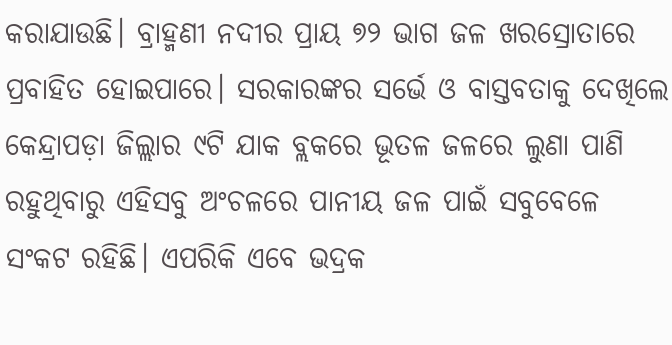କରାଯାଉଛି। ବ୍ରାହ୍ମଣୀ ନଦୀର ପ୍ରାୟ ୭୨ ଭାଗ ଜଳ ଖରସ୍ରୋତାରେ ପ୍ରବାହିତ ହୋଇପାରେ। ସରକାରଙ୍କର ସର୍ଭେ ଓ ବାସ୍ତବତାକୁ ଦେଖିଲେ କେନ୍ଦ୍ରାପଡ଼ା ଜିଲ୍ଲାର ୯ଟି ଯାକ ବ୍ଲକରେ ଭୂତଳ ଜଳରେ ଲୁଣା ପାଣି ରହୁଥିବାରୁ ଏହିସବୁ ଅଂଚଳରେ ପାନୀୟ ଜଳ ପାଇଁ ସବୁବେଳେ ସଂକଟ ରହିଛି। ଏପରିକି ଏବେ ଭଦ୍ରକ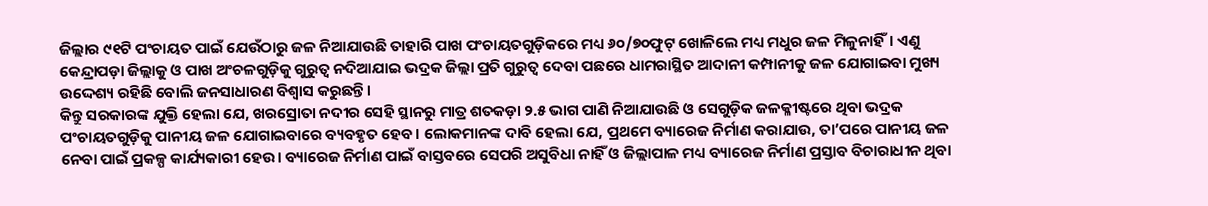ଜିଲ୍ଲାର ୯୧ଟି ପଂଚାୟତ ପାଇଁ ଯେଉଁଠାରୁ ଜଳ ନିଆଯାଉଛି ତାହାରି ପାଖ ପଂଚାୟତଗୁଡ଼ିକରେ ମଧ୍ୟ ୬୦/୭୦ଫୁଟ୍ ଖୋଳିଲେ ମଧ୍ୟ ମଧୁର ଜଳ ମିଳୁନାହିଁ। ଏଣୁ କେନ୍ଦ୍ରାପଡ଼ା ଜିଲ୍ଲାକୁ ଓ ପାଖ ଅଂଚଳଗୁଡ଼ିକୁ ଗୁରୁତ୍ୱ ନଦିଆଯାଇ ଭଦ୍ରକ ଜିଲ୍ଲା ପ୍ରତି ଗୁରୁତ୍ୱ ଦେବା ପଛରେ ଧାମରାସ୍ଥିତ ଆଦାନୀ କମ୍ପାନୀକୁ ଜଳ ଯୋଗାଇବା ମୁଖ୍ୟ ଉଦ୍ଦେଶ୍ୟ ରହିଛି ବୋଲି ଜନସାଧାରଣ ବିଶ୍ୱାସ କରୁଛନ୍ତି।
କିନ୍ତୁ ସରକାରଙ୍କ ଯୁକ୍ତି ହେଲା ଯେ, ଖରସ୍ରୋତା ନଦୀର ସେହି ସ୍ଥାନରୁ ମାତ୍ର ଶତକଡ଼ା ୨.୫ ଭାଗ ପାଣି ନିଆଯାଉଛି ଓ ସେଗୁଡ଼ିକ ଜଳକ୍ଳୀଷ୍ଟରେ ଥିବା ଭଦ୍ରକ ପଂଚାୟତଗୁଡ଼ିକୁ ପାନୀୟ ଜଳ ଯୋଗାଇବାରେ ବ୍ୟବହୃତ ହେବ। ଲୋକମାନଙ୍କ ଦାବି ହେଲା ଯେ, ପ୍ରଥମେ ବ୍ୟାରେଜ ନିର୍ମାଣ କରାଯାଉ, ତା’ପରେ ପାନୀୟ ଜଳ ନେବା ପାଇଁ ପ୍ରକଳ୍ପ କାର୍ଯ୍ୟକାରୀ ହେଉ। ବ୍ୟାରେଜ ନିର୍ମାଣ ପାଇଁ ବାସ୍ତବରେ ସେପରି ଅସୁବିଧା ନାହିଁ ଓ ଜିଲ୍ଲାପାଳ ମଧ୍ୟ ବ୍ୟାରେଜ ନିର୍ମାଣ ପ୍ରସ୍ତାବ ବିଚାରାଧୀନ ଥିବା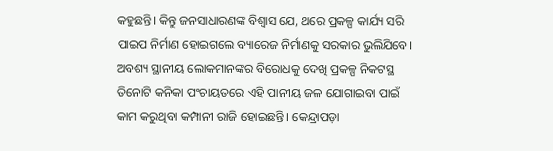କହୁଛନ୍ତି। କିନ୍ତୁ ଜନସାଧାରଣଙ୍କ ବିଶ୍ୱାସ ଯେ, ଥରେ ପ୍ରକଳ୍ପ କାର୍ଯ୍ୟ ସରି ପାଇପ ନିର୍ମାଣ ହୋଇଗଲେ ବ୍ୟାରେଜ ନିର୍ମାଣକୁ ସରକାର ଭୁଲିଯିବେ। ଅବଶ୍ୟ ସ୍ଥାନୀୟ ଲୋକମାନଙ୍କର ବିରୋଧକୁ ଦେଖି ପ୍ରକଳ୍ପ ନିକଟସ୍ଥ ତିନୋଟି କନିକା ପଂଚାୟତରେ ଏହି ପାନୀୟ ଜଳ ଯୋଗାଇବା ପାଇଁ କାମ କରୁଥିବା କମ୍ପାନୀ ରାଜି ହୋଇଛନ୍ତି। କେନ୍ଦ୍ରାପଡ଼ା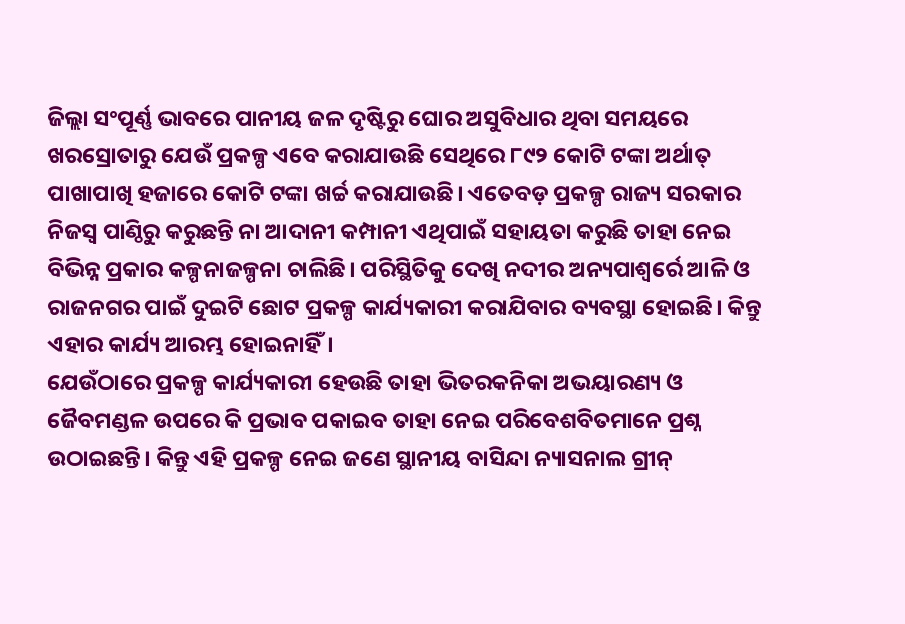ଜିଲ୍ଲା ସଂପୂର୍ଣ୍ଣ ଭାବରେ ପାନୀୟ ଜଳ ଦୃଷ୍ଟିରୁ ଘୋର ଅସୁବିଧାର ଥିବା ସମୟରେ ଖରସ୍ରୋତାରୁ ଯେଉଁ ପ୍ରକଳ୍ପ ଏବେ କରାଯାଉଛି ସେଥିରେ ୮୯୨ କୋଟି ଟଙ୍କା ଅର୍ଥାତ୍ ପାଖାପାଖି ହଜାରେ କୋଟି ଟଙ୍କା ଖର୍ଚ୍ଚ କରାଯାଉଛି। ଏତେବଡ଼ ପ୍ରକଳ୍ପ ରାଜ୍ୟ ସରକାର ନିଜସ୍ୱ ପାଣ୍ଠିରୁ କରୁଛନ୍ତି ନା ଆଦାନୀ କମ୍ପାନୀ ଏଥିପାଇଁ ସହାୟତା କରୁଛି ତାହା ନେଇ ବିଭିନ୍ନ ପ୍ରକାର କଳ୍ପନାଜଳ୍ପନା ଚାଲିଛି। ପରିସ୍ଥିତିକୁ ଦେଖି ନଦୀର ଅନ୍ୟପାଶ୍ୱର୍ରେ ଆଳି ଓ ରାଜନଗର ପାଇଁ ଦୁଇଟି ଛୋଟ ପ୍ରକଳ୍ପ କାର୍ଯ୍ୟକାରୀ କରାଯିବାର ବ୍ୟବସ୍ଥା ହୋଇଛି। କିନ୍ତୁ ଏହାର କାର୍ଯ୍ୟ ଆରମ୍ଭ ହୋଇନାହିଁ।
ଯେଉଁଠାରେ ପ୍ରକଳ୍ପ କାର୍ଯ୍ୟକାରୀ ହେଉଛି ତାହା ଭିତରକନିକା ଅଭୟାରଣ୍ୟ ଓ ଜୈବମଣ୍ଡଳ ଉପରେ କି ପ୍ରଭାବ ପକାଇବ ତାହା ନେଇ ପରିବେଶବିତମାନେ ପ୍ରଶ୍ନ ଉଠାଇଛନ୍ତି। କିନ୍ତୁ ଏହି ପ୍ରକଳ୍ପ ନେଇ ଜଣେ ସ୍ଥାନୀୟ ବାସିନ୍ଦା ନ୍ୟାସନାଲ ଗ୍ରୀନ୍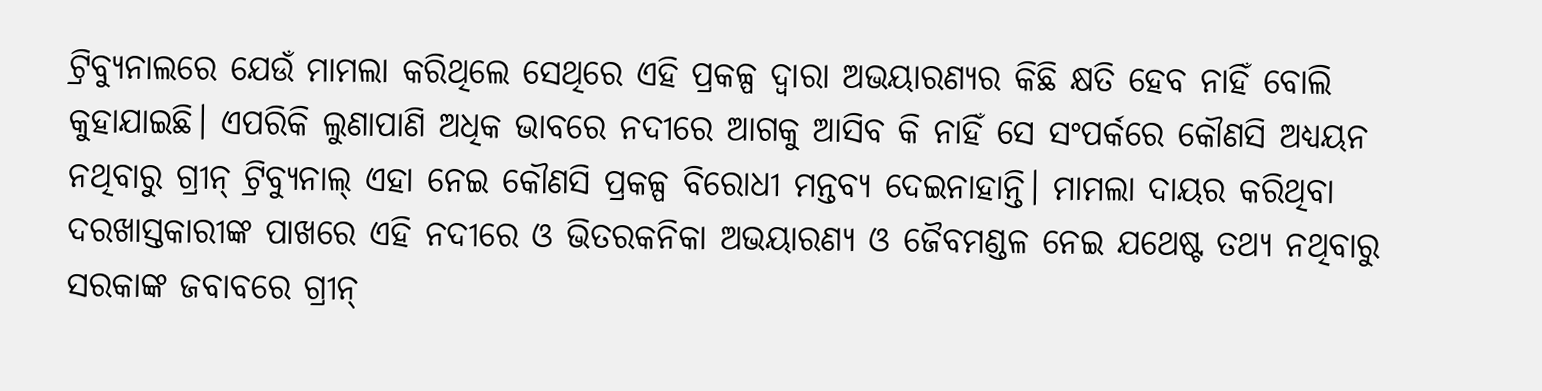ଟ୍ରିବ୍ୟୁନାଲରେ ଯେଉଁ ମାମଲା କରିଥିଲେ ସେଥିରେ ଏହି ପ୍ରକଳ୍ପ ଦ୍ୱାରା ଅଭୟାରଣ୍ୟର କିଛି କ୍ଷତି ହେବ ନାହିଁ ବୋଲି କୁହାଯାଇଛି। ଏପରିକି ଲୁଣାପାଣି ଅଧିକ ଭାବରେ ନଦୀରେ ଆଗକୁ ଆସିବ କି ନାହିଁ ସେ ସଂପର୍କରେ କୌଣସି ଅଧ୍ୟୟନ ନଥିବାରୁ ଗ୍ରୀନ୍ ଟ୍ରିବ୍ୟୁନାଲ୍ ଏହା ନେଇ କୌଣସି ପ୍ରକଳ୍ପ ବିରୋଧୀ ମନ୍ତବ୍ୟ ଦେଇନାହାନ୍ତି। ମାମଲା ଦାୟର କରିଥିବା ଦରଖାସ୍ତକାରୀଙ୍କ ପାଖରେ ଏହି ନଦୀରେ ଓ ଭିତରକନିକା ଅଭୟାରଣ୍ୟ ଓ ଜୈବମଣ୍ଡଳ ନେଇ ଯଥେଷ୍ଟ ତଥ୍ୟ ନଥିବାରୁ ସରକାଙ୍କ ଜବାବରେ ଗ୍ରୀନ୍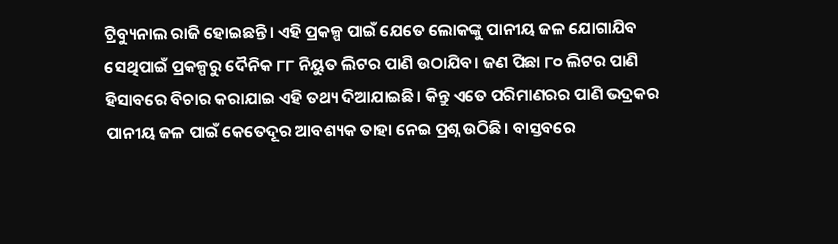ଟ୍ରିବ୍ୟୁନାଲ ରାଜି ହୋଇଛନ୍ତି। ଏହି ପ୍ରକଳ୍ପ ପାଇଁ ଯେତେ ଲୋକଙ୍କୁ ପାନୀୟ ଜଳ ଯୋଗାଯିବ ସେଥିପାଇଁ ପ୍ରକଳ୍ପରୁ ଦୈନିକ ୮୮ ନିୟୁତ ଲିଟର ପାଣି ଉଠାଯିବ। ଜଣ ପିଛା ୮୦ ଲିଟର ପାଣି ହିସାବରେ ବିଚାର କରାଯାଇ ଏହି ତଥ୍ୟ ଦିଆଯାଇଛି। କିନ୍ତୁ ଏତେ ପରିମାଣରର ପାଣି ଭଦ୍ରକର ପାନୀୟ ଜଳ ପାଇଁ କେତେଦୂର ଆବଶ୍ୟକ ତାହା ନେଇ ପ୍ରଶ୍ନ ଉଠିଛି। ବାସ୍ତବରେ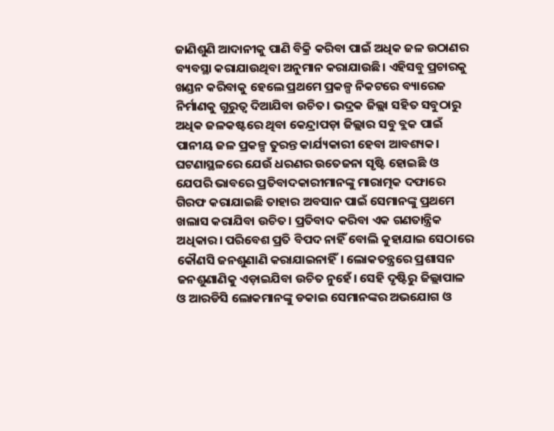ଜାଣିଶୁଣି ଆଦାନୀକୁ ପାଣି ବିକ୍ରି କରିବା ପାଇଁ ଅଧିକ ଜଳ ଉଠାଣର ବ୍ୟବସ୍ଥା କରାଯାଉଥିବା ଅନୁମାନ କରାଯାଉଛି। ଏହିସବୁ ପ୍ରଚାରକୁ ଖଣ୍ଡନ କରିବାକୁ ହେଲେ ପ୍ରଥମେ ପ୍ରକଳ୍ପ ନିକଟରେ ବ୍ୟାରେଜ ନିର୍ମାଣକୁ ଗୁରୁତ୍ୱ ଦିଆଯିବା ଉଚିତ। ଭଦ୍ରକ ଜିଲ୍ଲା ସହିତ ସବୁଠାରୁ ଅଧିକ ଜଳକଷ୍ଟରେ ଥିବା କେନ୍ଦ୍ରାପଡ଼ା ଜିଲ୍ଲାର ସବୁ ବ୍ଲକ ପାଇଁ ପାନୀୟ ଜଳ ପ୍ରକଳ୍ପ ତୁରନ୍ତ କାର୍ଯ୍ୟକାରୀ ହେବା ଆବଶ୍ୟକ।
ଘଟଣାସ୍ଥଳରେ ଯେଉଁ ଧରଣର ଉତେଜନା ସୃଷ୍ଟି ହୋଇଛି ଓ ଯେପରି ଭାବରେ ପ୍ରତିବାଦକାରୀମାନଙ୍କୁ ମାରାତ୍ମକ ଦଫାରେ ଗିରଫ କରାଯାଇଛି ତାହାର ଅବସାନ ପାଇଁ ସେମାନଙ୍କୁ ପ୍ରଥମେ ଖଲାସ କରାଯିବା ଉଚିତ। ପ୍ରତିବାଦ କରିବା ଏକ ଗଣତାନ୍ତ୍ରିକ ଅଧିକାର। ପରିବେଶ ପ୍ରତି ବିପଦ ନାହିଁ ବୋଲି କୁହାଯାଇ ସେଠାରେ କୌଣସି ଜନଶୁଣାଣି କରାଯାଇନାହିଁ। ଲୋକତନ୍ତ୍ରରେ ପ୍ରଶାସନ ଜନଶୁଣାଣିକୁ ଏଡ଼ାଇଯିବା ଉଚିତ ନୁହେଁ। ସେହି ଦୃଷ୍ଟିରୁ ଜିଲ୍ଲାପାଳ ଓ ଆରଡିସି ଲୋକମାନଙ୍କୁ ଡକାଇ ସେମାନଙ୍କର ଅଭଯୋଗ ଓ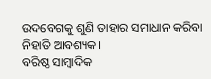ଉଦବେଗକୁ ଶୁଣି ତାହାର ସମାଧାନ କରିବା ନିହାତି ଆବଶ୍ୟକ।
ବରିଷ୍ଠ ସାମ୍ବାଦିକ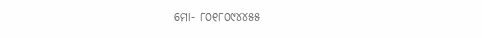ମୋ- ୮୦୧୮୦୯୪୪୫୫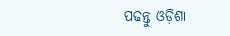ପଢନ୍ତୁ ଓଡ଼ିଶା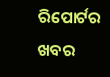ରିପୋର୍ଟର ଖବର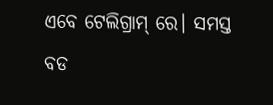ଏବେ ଟେଲିଗ୍ରାମ୍ ରେ। ସମସ୍ତ ବଡ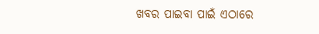ଖବର ପାଇବା ପାଇଁ ଏଠାରେ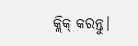କ୍ଲିକ୍ କରନ୍ତୁ।